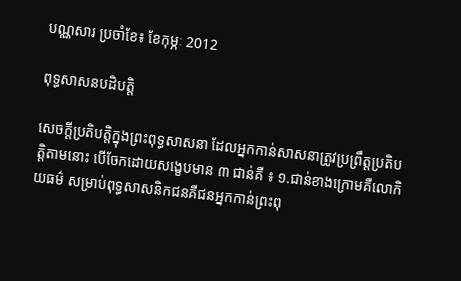បណ្ណសារ ប្រចាំខែ៖ ខែកុម្ភៈ 2012

ពុទ្ធសាសនបដិបត្តិ

សេចក្ដីប្រតិបត្តិក្នុងព្រះពុទ្ធសាសនា ដែលអ្នកកាន់សាសនាត្រូវប្រព្រឹត្តប្រតិបត្តិតាមនោះ បើចែកដោយសង្ខេបមាន ៣ ជាន់គឺ ៖ ១.ជាន់ខាងក្រោមគឺលោកិយធម៌ សម្រាប់ពុទ្ធសាសនិកជនគឺជនអ្នកកាន់ព្រះពុ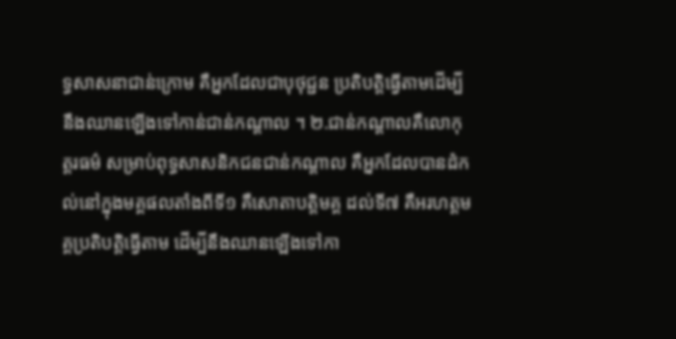ទ្ធសាសនាជាន់ក្រោម គឺអ្នកដែលជាបុថុជ្ជន ប្រតិបត្តិធ្វើតាមដើម្បីនឹងឈានឡើងទៅកាន់ជាន់កណ្ដាល ។ ២.ជាន់កណ្ដាលគឺលោកុត្តរធម៌ សម្រាប់ពុទ្ធសាសនិកជនជាន់កណ្ដាល គឺអ្នកដែលបានដំកល់នៅក្នុងមគ្គផលតាំងពីទី១ គឺសោតាបត្តិមគ្គ ដល់ទី៧ គឺអរហត្តមគ្គប្រតិបត្តិធ្វើតាម ដើម្បីនឹងឈានឡើងទៅកា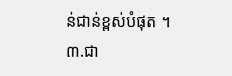ន់ជាន់ខ្ពស់បំផុត ។ ៣.ជា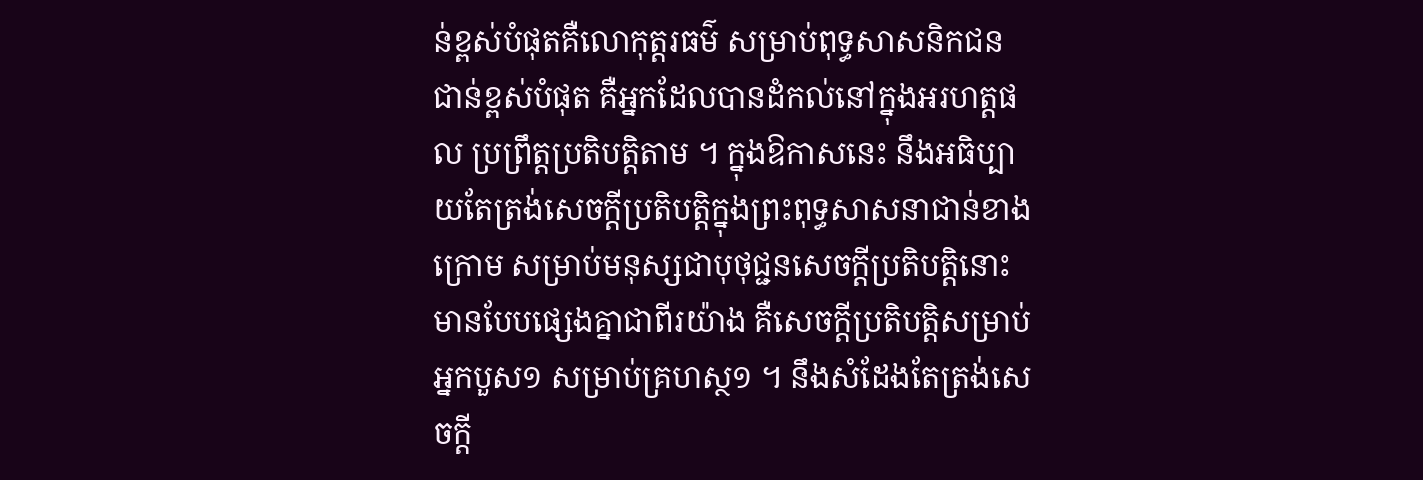ន់ខ្ពស់បំផុតគឺលោកុត្តរធម៌ សម្រាប់ពុទ្ធសាសនិកជនជាន់ខ្ពស់បំផុត គឺអ្នកដែលបានដំកល់នៅក្នុងអរហត្តផល ប្រព្រឹត្តប្រតិបត្តិតាម ។ ក្នុងឱកាសនេះ នឹងអធិប្បាយតែត្រង់សេចក្ដីប្រតិបត្តិក្នុងព្រះពុទ្ធសាសនាជាន់ខាងក្រោម សម្រាប់មនុស្សជាបុថុជ្ជនសេចក្ដីប្រតិបត្តិនោះមានបែបផ្សេងគ្នាជាពីរយ៉ាង គឺសេចក្ដីប្រតិបត្តិសម្រាប់អ្នកបួស១ សម្រាប់គ្រហស្ថ១ ។ នឹងសំដែងតែត្រង់សេចក្ដី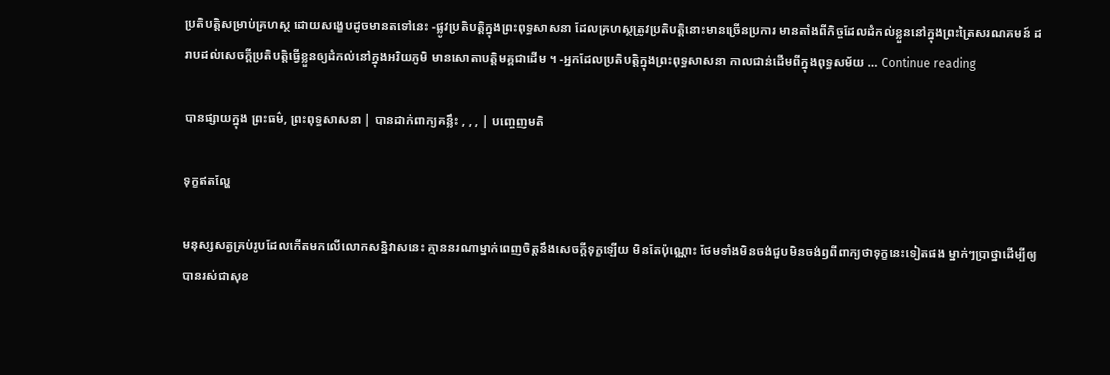ប្រតិបត្តិសម្រាប់គ្រហស្ថ ដោយសង្ខេបដូចមានតទៅនេះ -ផ្លូវប្រតិបត្តិក្នុងព្រះពុទ្ធសាសនា ដែលគ្រហស្ថត្រូវប្រតិបត្តិនោះមានច្រើនប្រការ មានតាំងពីកិច្ចដែលដំកល់ខ្លួននៅក្នុងព្រះត្រៃសរណគមន៍ ដរាបដល់សេចក្ដីប្រតិបត្តិធ្វើខ្លួនឲ្យដំកល់នៅក្នុងអរិយភូមិ មានសោតាបត្តិមគ្គជាដើម ។ -អ្នកដែលប្រតិបត្តិក្នុងព្រះពុទ្ធសាសនា កាលជាន់ដើមពីក្នុងពុទ្ធសម័យ … Continue reading

បានផ្សាយក្នុង ព្រះធម៌, ព្រះពុទ្ធសាសនា | បានដាក់ពាក្យគន្លឹះ , , , | បញ្ចេញមតិ

ទុក្ខឥតល្ហែ

មនុស្សសត្វគ្រប់រូបដែលកើតមកលើលោកសន្និវាសនេះ គ្មាននរណាម្នាក់ពេញចិត្តនឹងសេចក្តីទុក្ខឡើយ មិនតែប៉ុណ្ណោះ ថែមទាំងមិនចង់ជួបមិនចង់ឭពីពាក្យថាទុក្ខនេះទៀតផង ម្នាក់ៗប្រាថ្នាដើម្បីឲ្យបានរស់ជាសុខ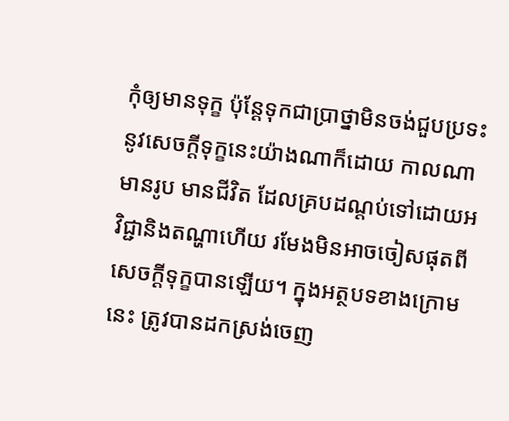កុំឲ្យមានទុក្ខ ប៉ុន្តែទុកជាប្រាថ្នាមិនចង់ជួបប្រទះនូវសេចក្តីទុក្ខនេះយ៉ាងណាក៏ដោយ កាលណាមានរូប មានជីវិត ដែលគ្របដណ្តប់ទៅដោយអវិជ្ជានិងតណ្ហាហើយ រមែងមិនអាចចៀសផុតពីសេចក្តីទុក្ខបានឡើយ។ ក្នុងអត្ថបទខាងក្រោមនេះ ត្រូវបានដកស្រង់ចេញ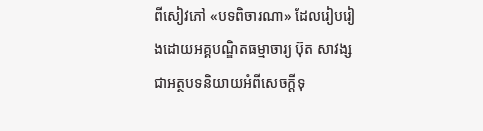ពីសៀវភៅ «បទពិចារណា» ដែលរៀបរៀងដោយអគ្គបណ្ឌិតធម្មាចារ្យ ប៊ុត សាវង្ស ជាអត្ថបទនិយាយអំពីសេចក្តីទុ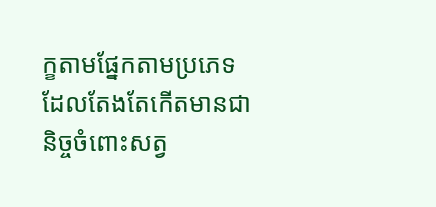ក្ខតាមផ្នែកតាមប្រភេទដែលតែងតែកើតមានជានិច្ចចំពោះសត្វ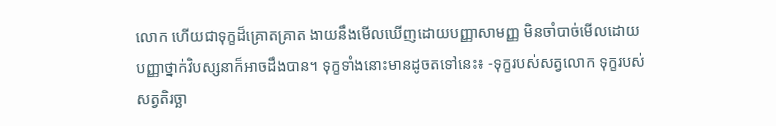លោក ហើយជាទុក្ខដ៏គ្រោតគ្រាត ងាយនឹងមើលឃើញដោយបញ្ញាសាមញ្ញ មិនចាំបាច់មើលដោយបញ្ញាថ្នាក់វិបស្សនាក៏អាចដឹងបាន។ ទុក្ខទាំងនោះមានដូចតទៅនេះ៖ -ទុក្ខរបស់សត្វលោក ទុក្ខរបស់សត្វតិរច្ឆា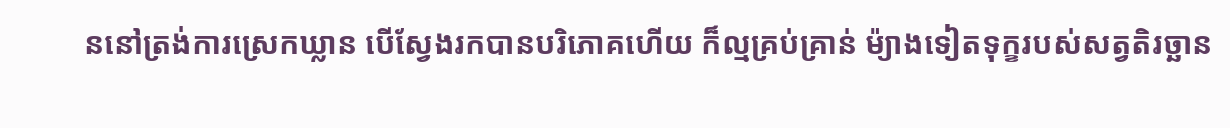ននៅត្រង់ការស្រេកឃ្លាន បើស្វែងរកបានបរិភោគហើយ ក៏ល្មគ្រប់គ្រាន់ ម៉្យាងទៀតទុក្ខរបស់សត្វតិរច្ឆាន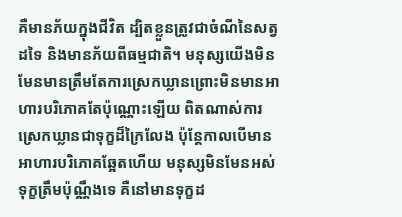គឺមានភ័យក្នុងជីវិត ដ្បិតខ្លួនត្រូវជាចំណីនៃសត្វដទៃ និងមានភ័យពីធម្មជាតិ។ មនុស្សយើងមិនមែនមានត្រឹមតែការស្រេកឃ្លានព្រោះមិនមានអាហារបរិភោគតែប៉ុណ្ណោះឡើយ ពិតណាស់ការស្រេកឃ្លានជាទុក្ខដ៏ក្រៃលែង ប៉ុន្តែកាលបើមានអាហារបរិភោគឆ្អែតហើយ មនុស្សមិនមែនអស់ទុក្ខត្រឹមប៉ុណ្ណឹងទេ គឺនៅមានទុក្ខដ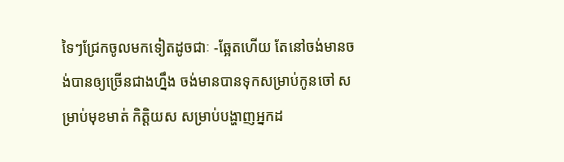ទៃៗជ្រែកចូលមកទៀតដូចជាៈ -ឆ្អែតហើយ តែនៅចង់មានចង់បានឲ្យច្រើនជាងហ្នឹង ចង់មានបានទុកសម្រាប់កូនចៅ សម្រាប់មុខមាត់ កិត្តិយស សម្រាប់បង្ហាញអ្នកដ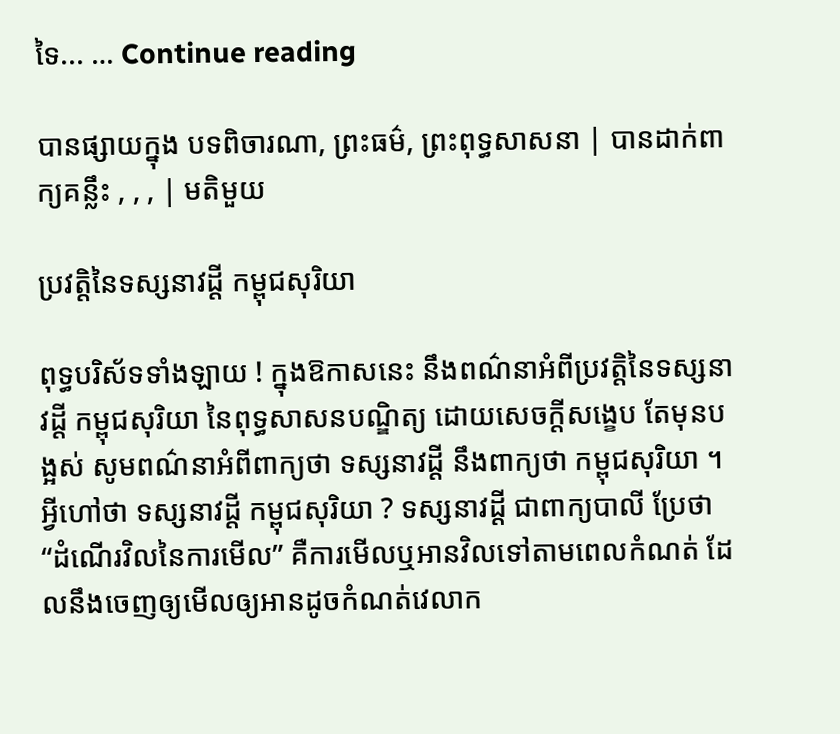ទៃ... … Continue reading

បានផ្សាយក្នុង បទពិចារណា, ព្រះធម៌, ព្រះពុទ្ធសាសនា | បានដាក់ពាក្យគន្លឹះ , , , | មតិមួយ

ប្រវត្តិនៃទស្សនាវដ្តី កម្ពុជសុរិយា

ពុទ្ធបរិស័ទទាំងឡាយ ! ក្នុងឱកាសនេះ នឹងពណ៌នាអំពីប្រវត្តិនៃទស្សនាវដ្ដី កម្ពុជសុរិយា នៃពុទ្ធសាសនបណ្ឌិត្យ ដោយសេចក្ដីសង្ខេប តែមុនបង្អស់ សូមពណ៌នាអំពីពាក្យថា ទស្សនាវដ្ដី នឹងពាក្យថា កម្ពុជសុរិយា ។ អ្វីហៅថា ទស្សនាវដ្ដី កម្ពុជសុរិយា ? ទស្សនាវដ្ដី ជាពាក្យបាលី ប្រែថា “ដំណើរវិលនៃការមើល” គឺការមើលឬអានវិលទៅតាមពេលកំណត់ ដែលនឹងចេញឲ្យមើលឲ្យអានដូចកំណត់វេលាក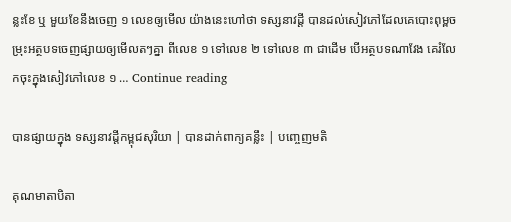ន្លះខែ ឬ មួយខែនឹងចេញ ១ លេខឲ្យមើល យ៉ាងនេះហៅថា ទស្សនាវដ្ដី បានដល់សៀវភៅដែលគេបោះពុម្ពចម្រុះអត្ថបទចេញផ្សាយឲ្យមើលតៗគ្នា ពីលេខ ១ ទៅលេខ ២ ទៅលេខ ៣ ជាដើម បើអត្ថបទណាវែង គេរំលែកចុះក្នុងសៀវភៅលេខ ១ … Continue reading

បានផ្សាយក្នុង ទស្សនាវដ្តីកម្ពុជសុរិយា | បានដាក់ពាក្យគន្លឹះ | បញ្ចេញមតិ

គុណមាតាបិតា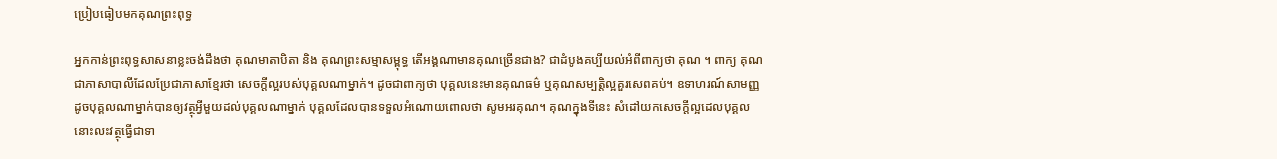ប្រៀបធៀបមកគុណព្រះពុទ្ធ

អ្នកកាន់ព្រះពុទ្ធសាសនាខ្លះចង់ដឹងថា គុណមាតាបិតា និង គុណព្រះសម្មាសម្ពុទ្ធ តើអង្គណាមានគុណច្រើនជាង? ជាដំបូងគប្បីយល់អំពីពាក្យថា គុណ ។ ពាក្យ គុណ ជាភាសាបាលីដែលប្រែជាភាសាខ្មែរថា សេចក្តីល្អរបស់បុគ្គលណាម្នាក់។ ដូចជាពាក្យថា បុគ្គលនេះមានគុណធម៌ ឬគុណសម្បត្តិល្អគួរសេពគប់។ ឧទាហរណ៍សាមញ្ញ ដូចបុគ្គលណាម្នាក់បានឲ្យវត្ថុអ្វីមួយដល់បុគ្គលណាម្នាក់ បុគ្គលដែលបានទទួលអំណោយពោលថា សូមអរគុណ។ គុណក្នុងទីនេះ សំដៅយកសេចក្តីល្អដេលបុគ្គលនោះលះវត្ថុធ្វើជាទា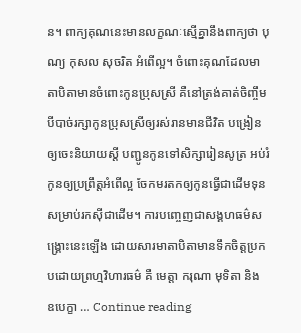ន។ ពាក្យគុណនេះមានលក្ខណៈស្មើគ្នានឹងពាក្យថា បុណ្យ កុសល សុចរិត អំពើល្អ។ ចំពោះគុណដែលមាតាបិតាមានចំពោះកូនប្រុសស្រី គឺនៅត្រង់គាត់ចិញ្ចឹមបីបាច់រក្សាកូនប្រុសស្រីឲ្យរស់រានមានជីវិត បង្រៀនឲ្យចេះនិយាយស្តី បញ្ជូនកូនទៅសិក្សារៀនសូត្រ អប់រំកូនឲ្យប្រព្រឹត្តអំពើល្អ ចែកមរតកឲ្យកូនធ្វើជាដើមទុនសម្រាប់រកស៊ីជាដើម។ ការបញ្ចេញជាសង្គហធម៌សង្គ្រោះនេះឡើង ដោយសារមាតាបិតាមានទឹកចិត្តប្រកបដោយព្រហ្មវិហារធម៌ គឺ មេត្តា ករុណា មុទិតា និង ឧបេក្ខា … Continue reading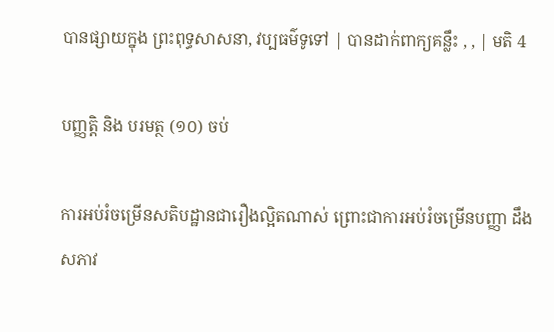បានផ្សាយក្នុង ព្រះពុទ្ធសាសនា, វប្បធម៌ទូទៅ | បានដាក់ពាក្យគន្លឹះ , , | មតិ 4

បញ្ញត្តិ និង បរមត្ថ (១០) ចប់

ការអប់រំចម្រើនសតិបដ្ឋានជារឿងល្អិតណាស់ ព្រោះជាការអប់រំចម្រើនបញ្ញា ដឹងសភាវ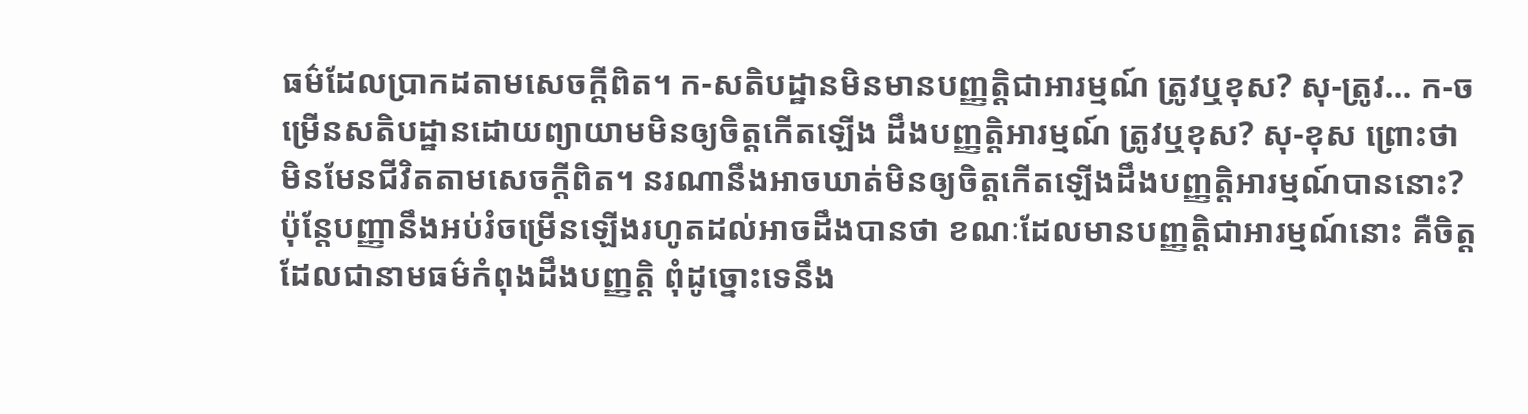ធម៌ដែលប្រាកដតាមសេចក្តីពិត។ ក-សតិបដ្ឋានមិនមានបញ្ញត្តិជាអារម្មណ៍ ត្រូវឬខុស? សុ-ត្រូវ… ក-ចម្រើនសតិបដ្ឋានដោយព្យាយាមមិនឲ្យចិត្តកើតឡើង ដឹងបញ្ញត្តិអារម្មណ៍ ត្រូវឬខុស? សុ-ខុស ព្រោះថាមិនមែនជីវិតតាមសេចក្តីពិត។ នរណានឹងអាចឃាត់មិនឲ្យចិត្តកើតឡើងដឹងបញ្ញត្តិអារម្មណ៍បាននោះ? ប៉ុន្តែបញ្ញានឹងអប់រំចម្រើនឡើងរហូតដល់អាចដឹងបានថា ខណៈដែលមានបញ្ញត្តិជាអារម្មណ៍នោះ គឺចិត្តដែលជានាមធម៌កំពុងដឹងបញ្ញត្តិ ពុំដូច្នោះទេនឹង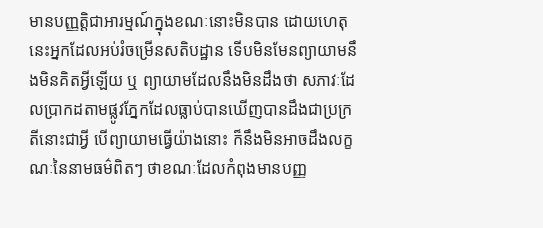មានបញ្ញត្តិជាអារម្មណ៍ក្នុងខណៈនោះមិនបាន ដោយហេតុនេះអ្នកដែលអប់រំចម្រើនសតិបដ្ឋាន ទើបមិនមែនព្យាយាមនឹងមិនគិតអ្វីឡើយ ឬ ព្យាយាមដែលនឹងមិនដឹងថា សភាវៈដែលប្រាកដតាមផ្លូវភ្នែកដែលធ្លាប់បានឃើញបានដឹងជាប្រក្រតីនោះជាអ្វី បើព្យាយាមធ្វើយ៉ាងនោះ ក៏នឹងមិនអាចដឹងលក្ខណៈនៃនាមធម៌ពិតៗ ថាខណៈដែលកំពុងមានបញ្ញ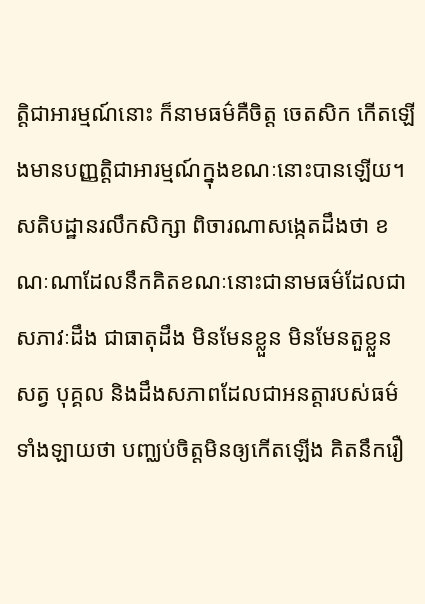ត្តិជាអារម្មណ៍នោះ ក៏នាមធម៌គឺចិត្ត ចេតសិក កើតឡើងមានបញ្ញត្តិជាអារម្មណ៍ក្នុងខណៈនោះបានឡើយ។ សតិបដ្ឋានរលឹកសិក្សា ពិចារណាសង្កេតដឹងថា ខណៈណាដែលនឹកគិតខណៈនោះជានាមធម៌ដែលជាសភាវៈដឹង ជាធាតុដឹង មិនមែនខ្លួន មិនមែនតួខ្លួន សត្វ បុគ្គល និងដឹងសភាពដែលជាអនត្តារបស់ធម៌ទាំងឡាយថា បញ្ឈប់ចិត្តមិនឲ្យកើតឡើង គិតនឹករឿ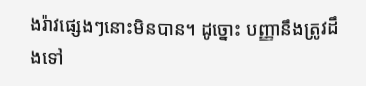ងរ៉ាវផ្សេងៗនោះមិនបាន។ ដូច្នោះ បញ្ញានឹងត្រូវដឹងទៅ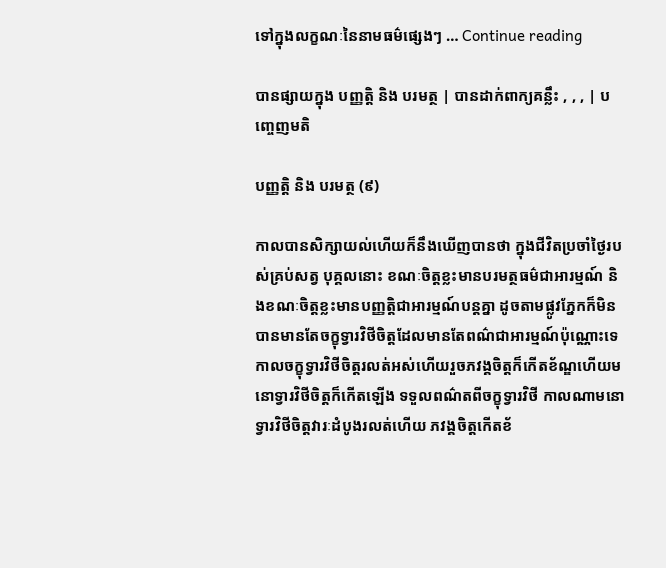ទៅក្នុងលក្ខណៈនៃនាមធម៌ផ្សេងៗ … Continue reading

បានផ្សាយក្នុង បញ្ញត្តិ និង បរមត្ថ | បានដាក់ពាក្យគន្លឹះ , , , | បញ្ចេញមតិ

បញ្ញត្តិ និង បរមត្ថ (៩)

កាលបានសិក្សាយល់ហើយក៏នឹងឃើញបានថា ក្នុងជីវិតប្រចាំថ្ងៃរបស់គ្រប់សត្វ បុគ្គលនោះ ខណៈចិត្តខ្លះមានបរមត្ថធម៌ជាអារម្មណ៍ និងខណៈចិត្តខ្លះមានបញ្ញត្តិជាអារម្មណ៍បន្តគ្នា ដូចតាមផ្លូវភ្នែកក៏មិនបានមានតែចក្ខុទ្វារវិថីចិត្តដែលមានតែពណ៌ជាអារម្មណ៍ប៉ុណ្ណោះទេ កាលចក្ខុទ្វារវិថីចិត្តរលត់អស់ហើយរួចភវង្គចិត្តក៏កើតខ័ណ្ឌហើយមនោទ្វារវិថីចិត្តក៏កើតឡើង ទទួលពណ៌តពីចក្ខុទ្វារវិថី កាលណាមនោទ្វារវិថីចិត្តវារៈដំបូងរលត់ហើយ ភវង្គចិត្តកើតខ័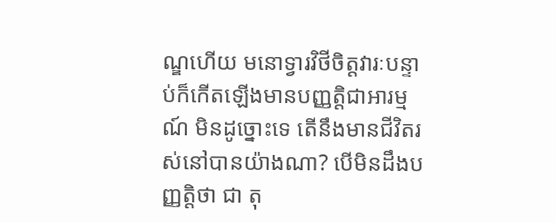ណ្ឌហើយ មនោទ្វារវិថីចិត្តវារៈបន្ទាប់ក៏កើតឡើងមានបញ្ញត្តិជាអារម្មណ៍ មិនដូច្នោះទេ តើនឹងមានជីវិតរស់នៅបានយ៉ាងណា? បើមិនដឹងបញ្ញត្តិថា ជា តុ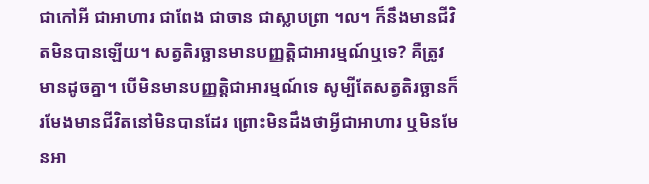ជាកៅអី ជាអាហារ ជាពែង ជាចាន ជាស្លាបព្រា ។ល។ ក៏នឹងមានជីវិតមិនបានឡើយ។ សត្វតិរច្ឆានមានបញ្ញត្តិជាអារម្មណ៍ឬទេ? គឺត្រូវមានដូចគ្នា។ បើមិនមានបញ្ញត្តិជាអារម្មណ៍ទេ សូម្បីតែសត្វតិរច្ឆានក៏រមែងមានជីវិតនៅមិនបានដែរ ព្រោះមិនដឹងថាអ្វីជាអាហារ ឬមិនមែនអា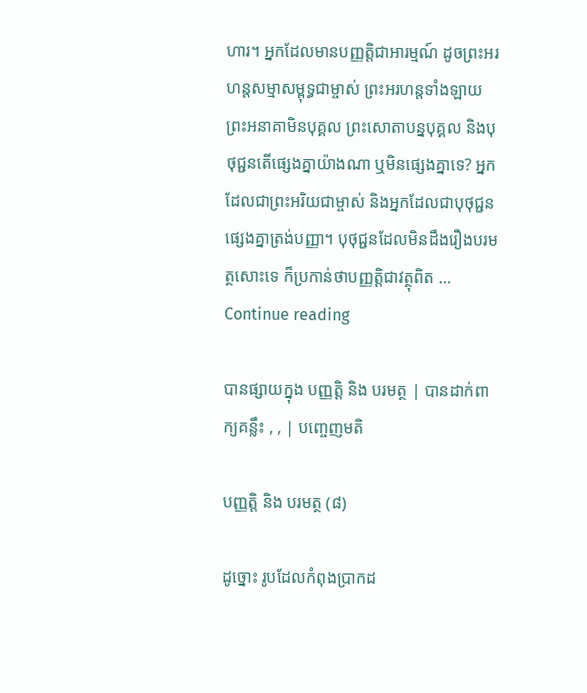ហារ។ អ្នកដែលមានបញ្ញត្តិជាអារម្មណ៍ ដូចព្រះអរហន្តសម្មាសម្ពុទ្ធជាម្ចាស់ ព្រះអរហន្តទាំងឡាយ ព្រះអនាគាមិនបុគ្គល ព្រះសោតាបន្នបុគ្គល និងបុថុជ្ជនតើផ្សេងគ្នាយ៉ាងណា ឬមិនផ្សេងគ្នាទេ? អ្នកដែលជាព្រះអរិយជាម្ចាស់ និងអ្នកដែលជាបុថុជ្ជនផ្សេងគ្នាត្រង់បញ្ញា។ បុថុជ្ជនដែលមិនដឹងរឿងបរមត្ថសោះទេ ក៏ប្រកាន់ថាបញ្ញត្តិជាវត្ថុពិត … Continue reading

បានផ្សាយក្នុង បញ្ញត្តិ និង បរមត្ថ | បានដាក់ពាក្យគន្លឹះ , , | បញ្ចេញមតិ

បញ្ញត្តិ និង បរមត្ថ (៨)

ដូច្នោះ រូបដែលកំពុងប្រាកដ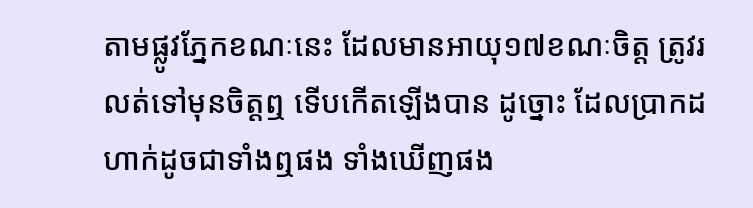តាមផ្លូវភ្នែកខណៈនេះ ដែលមានអាយុ១៧ខណៈចិត្ត ត្រូវរលត់ទៅមុនចិត្តឮ ទើបកើតឡើងបាន ដូច្នោះ ដែលប្រាកដហាក់ដូចជាទាំងឮផង ទាំងឃើញផង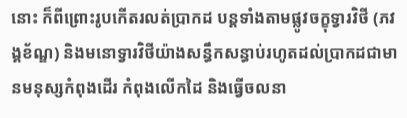នោះ ក៏ពីព្រោះរូបកើតរលត់ប្រាកដ បន្តទាំងតាមផ្លូវចក្ខុទ្វារវិថី (ភវង្គខ័ណ្ឌ) និងមនោទ្វារវិថីយ៉ាងសន្ធឹកសន្ធាប់រហូតដល់ប្រាកដជាមានមនុស្សកំពុងដើរ កំពុងលើកដៃ និងធ្វើចលនា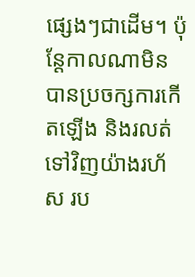ផ្សេងៗជាដើម។ ប៉ុន្តែកាលណាមិនបានប្រចក្សការកើតឡើង និងរលត់ទៅវិញយ៉ាងរហ័ស រប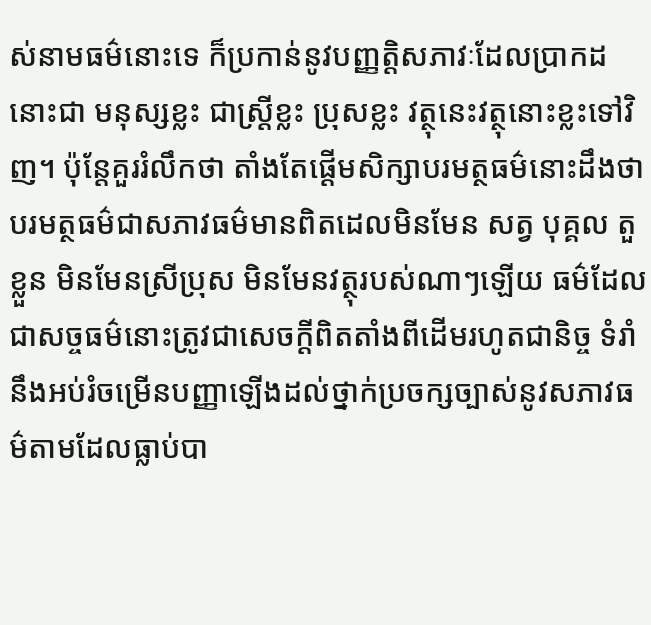ស់នាមធម៌នោះទេ ក៏ប្រកាន់នូវបញ្ញត្តិសភាវៈដែលប្រាកដនោះជា មនុស្សខ្លះ ជាស្ត្រីខ្លះ ប្រុសខ្លះ វត្ថុនេះវត្ថុនោះខ្លះទៅវិញ។ ប៉ុន្តែគួររំលឹកថា តាំងតែផ្តើមសិក្សាបរមត្ថធម៌នោះដឹងថាបរមត្ថធម៌ជាសភាវធម៌មានពិតដេលមិនមែន សត្វ បុគ្គល តួខ្លួន មិនមែនស្រីប្រុស មិនមែនវត្ថុរបស់ណាៗឡើយ ធម៌ដែលជាសច្ចធម៌នោះត្រូវជាសេចក្តីពិតតាំងពីដើមរហូតជានិច្ច ទំរាំនឹងអប់រំចម្រើនបញ្ញាឡើងដល់ថ្នាក់ប្រចក្សច្បាស់នូវសភាវធម៌តាមដែលធ្លាប់បា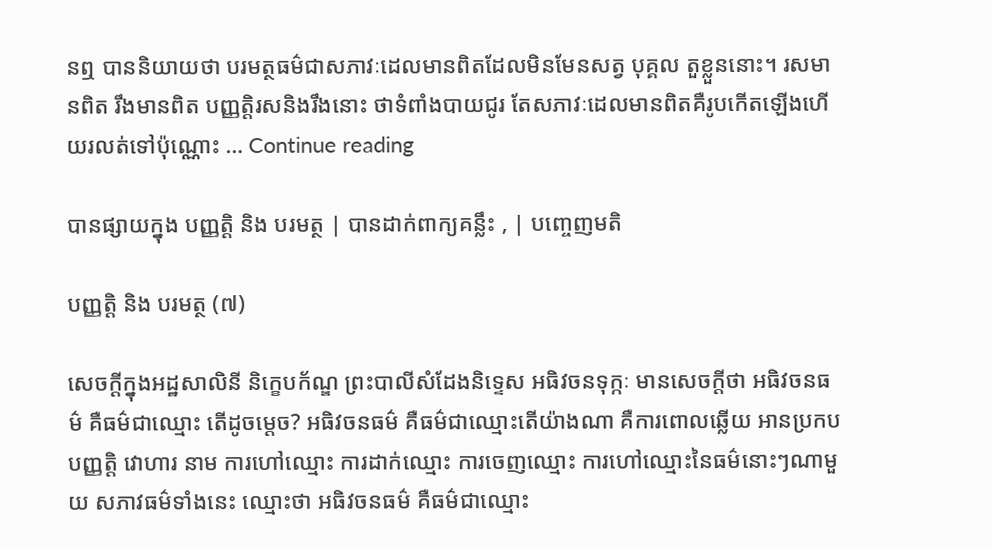នឮ បាននិយាយថា បរមត្ថធម៌ជាសភាវៈដេលមានពិតដែលមិនមែនសត្វ បុគ្គល តួខ្លួននោះ។ រសមានពិត រឹងមានពិត បញ្ញត្តិរសនិងរឹងនោះ ថាទំពាំងបាយជូរ តែសភាវៈដេលមានពិតគឺរូបកើតឡើងហើយរលត់ទៅប៉ុណ្ណោះ … Continue reading

បានផ្សាយក្នុង បញ្ញត្តិ និង បរមត្ថ | បានដាក់ពាក្យគន្លឹះ , | បញ្ចេញមតិ

បញ្ញត្តិ និង បរមត្ថ (៧)

សេចក្តីក្នុងអដ្ឋសាលិនី និក្ខេបក័ណ្ឌ ព្រះបាលីសំដែងនិទ្ទេស អធិវចនទុក្កៈ មានសេចក្តីថា អធិវចនធម៌ គឺធម៌ជាឈ្មោះ តើដូចម្តេច? អធិវចនធម៌ គឺធម៌ជាឈ្មោះតើយ៉ាងណា គឺការពោលឆ្លើយ អានប្រកប បញ្ញត្តិ វោហារ នាម ការហៅឈ្មោះ ការដាក់ឈ្មោះ ការចេញឈ្មោះ ការហៅឈ្មោះនៃធម៌នោះៗណាមួយ សភាវធម៌ទាំងនេះ ឈ្មោះថា អធិវចនធម៌ គឺធម៌ជាឈ្មោះ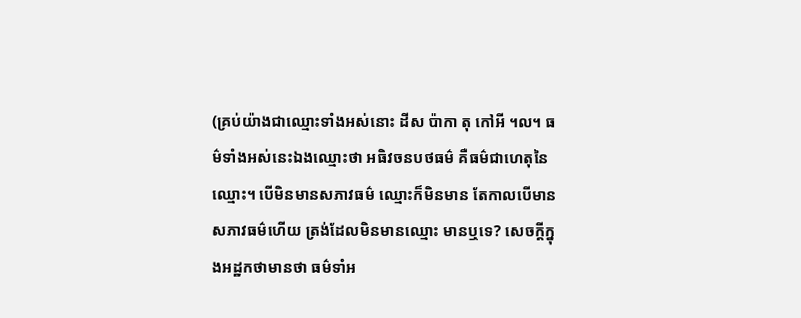(គ្រប់យ៉ាងជាឈ្មោះទាំងអស់នោះ ដីស ប៉ាកា តុ កៅអី ។ល។ ធម៌ទាំងអស់នេះឯងឈ្មោះថា អធិវចនបថធម៌ គឺធម៌ជាហេតុនៃឈ្មោះ។ បើមិនមានសភាវធម៌ ឈ្មោះក៏មិនមាន តែកាលបើមានសភាវធម៌ហើយ ត្រង់ដែលមិនមានឈ្មោះ មានឬទេ? សេចក្តីក្នុងអដ្ឋកថាមានថា ធម៌ទាំអ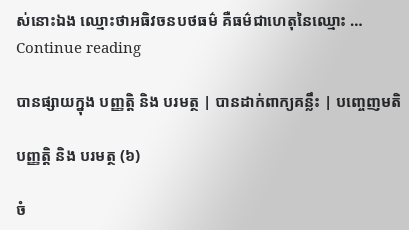ស់នោះឯង ឈ្មោះថាអធិវចនបថធម៌ គឺធម៌ជាហេតុនៃឈ្មោះ … Continue reading

បានផ្សាយក្នុង បញ្ញត្តិ និង បរមត្ថ | បានដាក់ពាក្យគន្លឹះ | បញ្ចេញមតិ

បញ្ញត្តិ និង បរមត្ថ (៦)

ចំ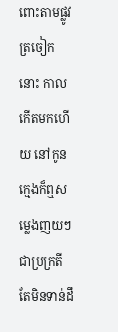ពោះតាមផ្លូវត្រចៀកនោះ កាលកើតមកហើយ នៅកូនក្មេងក៏ឮសម្លេងញយៗជាប្រក្រតី តែមិនទាន់ដឹ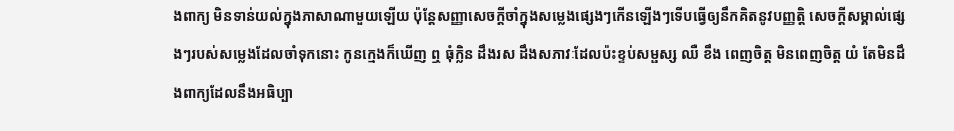ងពាក្យ មិនទាន់យល់ក្នុងភាសាណាមួយឡើយ ប៉ុន្តែសញ្ញាសេចក្តីចាំក្នុងសម្លេងផ្សេងៗកើនឡើងៗទើបធ្វើឲ្យនឹកគិតនូវបញ្ញត្តិ សេចក្តីសម្គាល់ផ្សេងៗរបស់សម្លេងដែលចាំទុកនោះ កូនក្មេងក៏ឃើញ ឮ ធុំក្លិន ដឹងរស ដឹងសភាវៈដែលប៉ះខ្ទប់សម្ផស្ស ឈឺ ខឹង ពេញចិត្ត មិនពេញចិត្ត យំ តែមិនដឹងពាក្យដែលនឹងអធិប្បា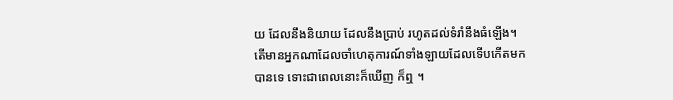យ ដែលនឹងនិយាយ ដែលនឹងប្រាប់ រហូតដល់ទំរាំនឹងធំឡើង។ តើមានអ្នកណាដែលចាំហេតុការណ៍ទាំងឡាយដែលទើបកើតមកបានទេ ទោះជាពេលនោះក៏ឃើញ ក៏ឮ ។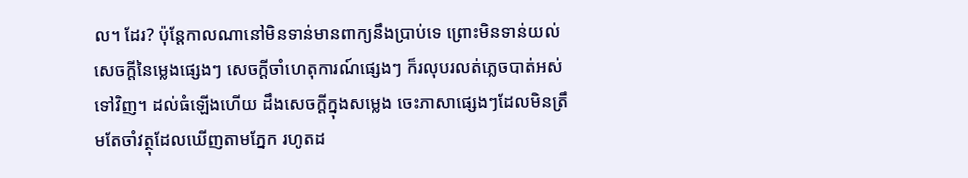ល។ ដែរ? ប៉ុន្តែកាលណានៅមិនទាន់មានពាក្យនឹងប្រាប់ទេ ព្រោះមិនទាន់យល់សេចក្តីនៃម្លេងផ្សេងៗ សេចក្តីចាំហេតុការណ៍ផ្សេងៗ ក៏រលុបរលត់ភ្លេចបាត់អស់ទៅវិញ។ ដល់ធំឡើងហើយ ដឹងសេចក្តីក្នុងសម្លេង ចេះភាសាផ្សេងៗដែលមិនត្រឹមតែចាំវត្ថុដែលឃើញតាមភ្នែក រហូតដ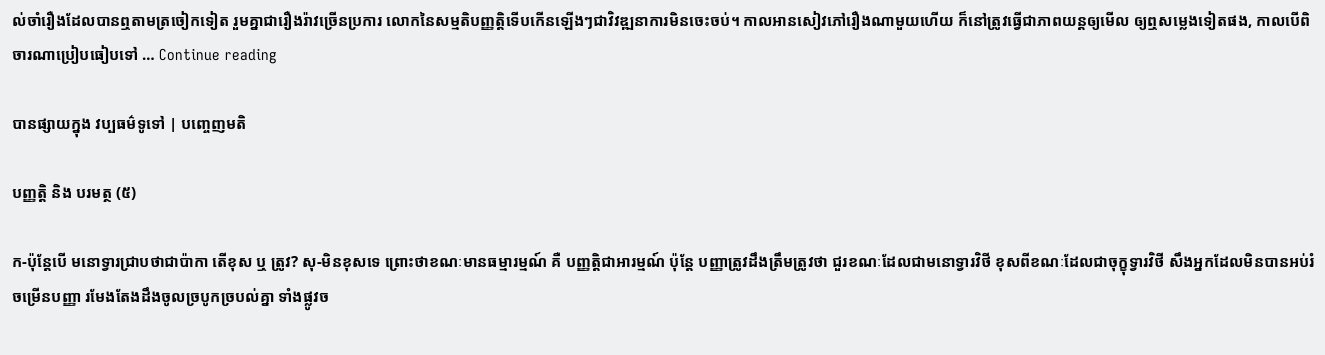ល់ចាំរឿងដែលបានឮតាមត្រចៀកទៀត រួមគ្នាជារឿងរ៉ាវច្រើនប្រការ លោកនៃសម្មតិបញ្ញត្តិទើបកើនឡើងៗជាវិវឌ្ឍនាការមិនចេះចប់។ កាលអានសៀវភៅរឿងណាមួយហើយ ក៏នៅត្រូវធ្វើជាភាពយន្តឲ្យមើល ឲ្យឮសម្លេងទៀតផង, កាលបើពិចារណាប្រៀបធៀបទៅ … Continue reading

បានផ្សាយក្នុង វប្បធម៌ទូទៅ | បញ្ចេញមតិ

បញ្ញត្តិ និង បរមត្ថ (៥)

ក-ប៉ុន្តែបើ មនោទ្វារជ្រាបថាជាប៉ាកា តើខុស ឬ ត្រូវ? សុ-មិនខុសទេ ព្រោះថាខណៈមានធម្មារម្មណ៍ គឺ បញ្ញត្តិជាអារម្មណ៍ ប៉ុន្តែ បញ្ញាត្រូវដឹងត្រឹមត្រូវថា ជួរខណៈដែលជាមនោទ្វារវិថី ខុសពីខណៈដែលជាចុក្ខុទ្វារវិថី សឹងអ្នកដែលមិនបានអប់រំចម្រើនបញ្ញា រមែងតែងដឹងចូលច្របូកច្របល់គ្នា ទាំងផ្លូវច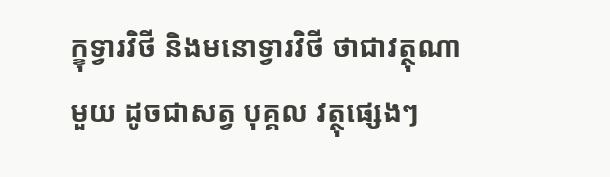ក្ខុទ្វារវិថី និងមនោទ្វារវិថី ថាជាវត្ថុណាមួយ ដូចជាសត្វ បុគ្គល វត្ថុផ្សេងៗ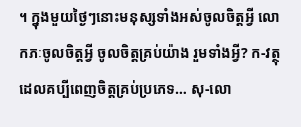។ ក្នុងមួយថ្ងៃៗនោះមនុស្សទាំងអស់ចូលចិត្តអ្វី លោកភៈចូលចិត្តអ្វី ចូលចិត្តគ្រប់យ៉ាង រួមទាំងអ្វី? ក-វត្ថុដេលគប្បីពេញចិត្តគ្រប់ប្រភេទ… សុ-លោ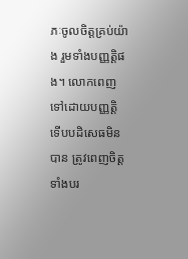ភៈចូលចិត្តគ្រប់យ៉ាង រួមទាំងបញ្ញត្តិផង។ លោកពេញទៅដោយបញ្ញត្តិ ទើបបដិសេធមិនបាន ត្រូវពេញចិត្តទាំងបរ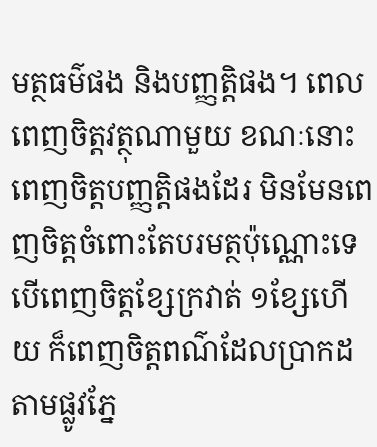មត្ថធម៌ផង និងបញ្ញត្តិផង។ ពេលពេញចិត្តវត្ថុណាមួយ ខណៈនោះពេញចិត្តបញ្ញត្តិផងដែរ មិនមែនពេញចិត្តចំពោះតែបរមត្ថប៉ុណ្ណោះទេ បើពេញចិត្តខ្សែក្រវាត់ ១ខ្សែហើយ ក៏ពេញចិត្តពណ៌ដែលប្រាកដតាមផ្លូវភ្នែ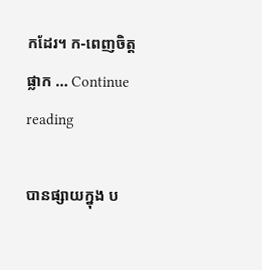កដែរ។ ក-ពេញចិត្តផ្លាក … Continue reading

បានផ្សាយក្នុង ប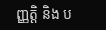ញ្ញត្តិ និង ប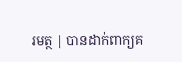រមត្ថ | បានដាក់ពាក្យគ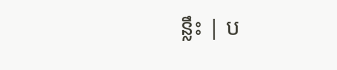ន្លឹះ | ប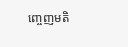ញ្ចេញមតិ